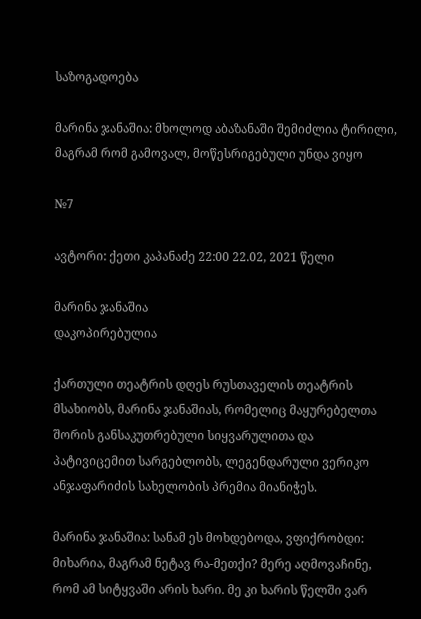საზოგადოება

მარინა ჯანაშია: მხოლოდ აბაზანაში შემიძლია ტირილი, მაგრამ რომ გამოვალ, მოწესრიგებული უნდა ვიყო

№7

ავტორი: ქეთი კაპანაძე 22:00 22.02, 2021 წელი

მარინა ჯანაშია
დაკოპირებულია

ქართული თეატრის დღეს რუსთაველის თეატრის მსახიობს, მარინა ჯანაშიას, რომელიც მაყურებელთა შორის განსაკუთრებული სიყვარულითა და პატივიცემით სარგებლობს, ლეგენდარული ვერიკო ანჯაფარიძის სახელობის პრემია მიანიჭეს.

მარინა ჯანაშია: სანამ ეს მოხდებოდა, ვფიქრობდი: მიხარია, მაგრამ ნეტავ რა-მეთქი? მერე აღმოვაჩინე, რომ ამ სიტყვაში არის ხარი. მე კი ხარის წელში ვარ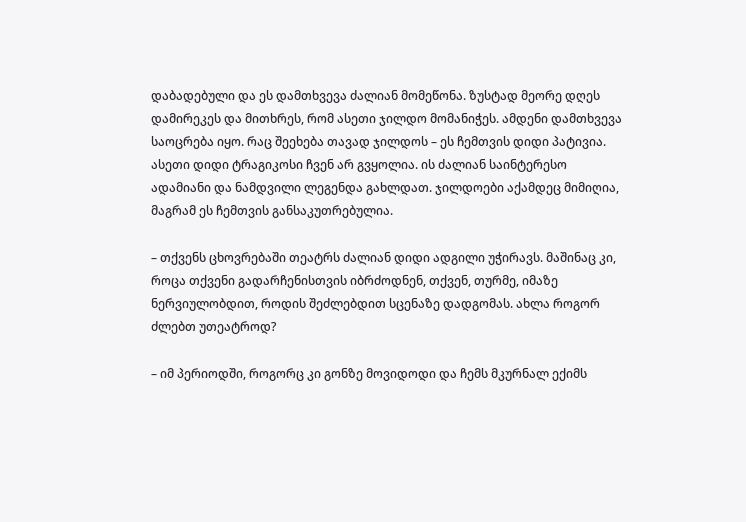დაბადებული და ეს დამთხვევა ძალიან მომეწონა. ზუსტად მეორე დღეს დამირეკეს და მითხრეს, რომ ასეთი ჯილდო მომანიჭეს. ამდენი დამთხვევა საოცრება იყო. რაც შეეხება თავად ჯილდოს – ეს ჩემთვის დიდი პატივია. ასეთი დიდი ტრაგიკოსი ჩვენ არ გვყოლია. ის ძალიან საინტერესო ადამიანი და ნამდვილი ლეგენდა გახლდათ. ჯილდოები აქამდეც მიმიღია, მაგრამ ეს ჩემთვის განსაკუთრებულია.

– თქვენს ცხოვრებაში თეატრს ძალიან დიდი ადგილი უჭირავს. მაშინაც კი, როცა თქვენი გადარჩენისთვის იბრძოდნენ, თქვენ, თურმე, იმაზე ნერვიულობდით, როდის შეძლებდით სცენაზე დადგომას. ახლა როგორ ძლებთ უთეატროდ?

– იმ პერიოდში, როგორც კი გონზე მოვიდოდი და ჩემს მკურნალ ექიმს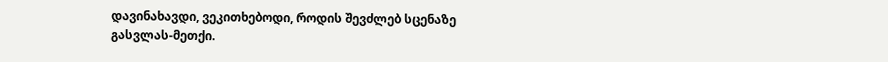დავინახავდი, ვეკითხებოდი, როდის შევძლებ სცენაზე გასვლას-მეთქი.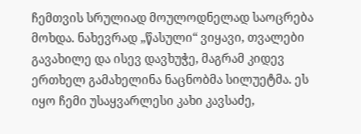ჩემთვის სრულიად მოულოდნელად საოცრება მოხდა. ნახევრად „წასული“ ვიყავი, თვალები გავახილე და ისევ დავხუჭე, მაგრამ კიდევ ერთხელ გამახელინა ნაცნობმა სილუეტმა. ეს იყო ჩემი უსაყვარლესი კახი კავსაძე,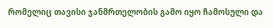რომელიც თავისი ჯანმრთელობის გამო იყო ჩამოსული და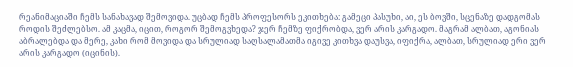რეანიმაციაში ჩემს სანახავად შემოვიდა. უცბად ჩემს პროფესორს ეკითხება: გამეცი პასუხი, აი, ეს ბოვში, სცენაზე დადგომას როდის შეძლებსო. ამ კაცმა, იცით, როგორ შემოგვხედა? ჯერ ჩემზე ფიქრობდა, ვერ არის კარგადო. მაგრამ ალბათ, აგონიას აბრალებდა და მერე, კახი რომ მოვიდა და სრულიად საღსალამათმა იგივე კითხვა დაუსვა, იფიქრა, ალბათ, სრულიად ერი ვერ არის კარგადო (იცინის).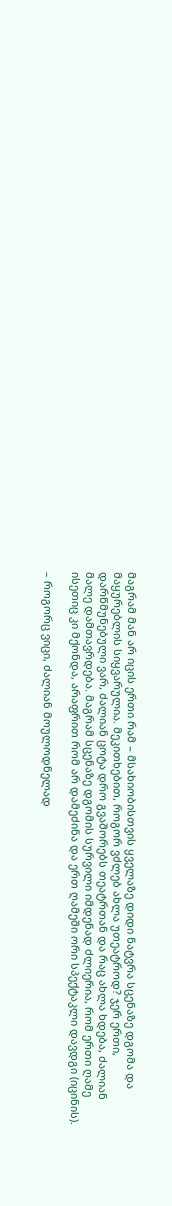მაგრამ მან არ იცის ერთი რამ – მსახიობისთვის ყველაზე დიდი ნატვრა სცენაზე დგომა და მაყურებლის სიყვარულია. მეკითხებით, როგორ ვძლებ ახლა უთეატროდ? ჯერ ერთი, დარწმუნებული ვარ, ძალიან ცოტა დრო გვაშორებს თეატრთან და რაც ახლა ხდება, ძალიან მალე დამთავრდება. მაგრამ სცენაზე დგომის სურვილი იმდენად ძლიერია, რომ ერთი ღამე ისეთიც კი მქონდა, არაფრით რომ არ დამეძინა და ერთ ღამეში ორი სპექტაკლი დავდგი (იცინის).

– როგორც ვიცი, ძალიან მოულოდნელად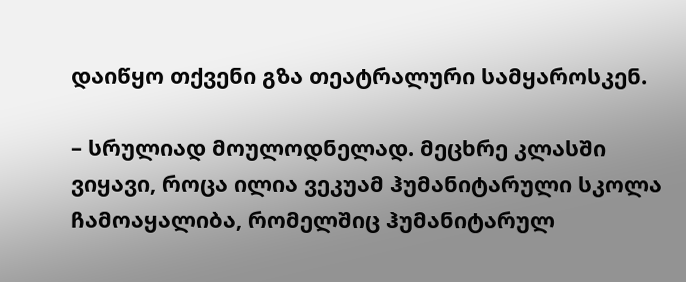დაიწყო თქვენი გზა თეატრალური სამყაროსკენ.

– სრულიად მოულოდნელად. მეცხრე კლასში ვიყავი, როცა ილია ვეკუამ ჰუმანიტარული სკოლა ჩამოაყალიბა, რომელშიც ჰუმანიტარულ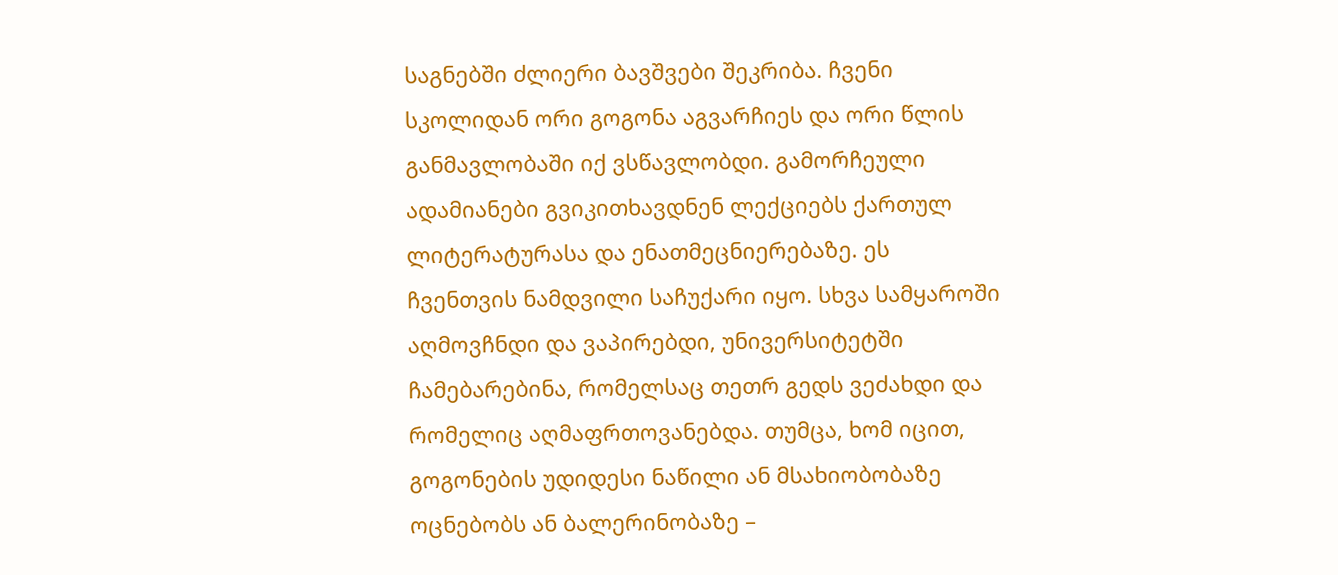საგნებში ძლიერი ბავშვები შეკრიბა. ჩვენი სკოლიდან ორი გოგონა აგვარჩიეს და ორი წლის განმავლობაში იქ ვსწავლობდი. გამორჩეული ადამიანები გვიკითხავდნენ ლექციებს ქართულ ლიტერატურასა და ენათმეცნიერებაზე. ეს ჩვენთვის ნამდვილი საჩუქარი იყო. სხვა სამყაროში აღმოვჩნდი და ვაპირებდი, უნივერსიტეტში ჩამებარებინა, რომელსაც თეთრ გედს ვეძახდი და რომელიც აღმაფრთოვანებდა. თუმცა, ხომ იცით, გოგონების უდიდესი ნაწილი ან მსახიობობაზე ოცნებობს ან ბალერინობაზე –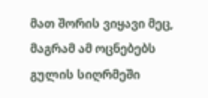მათ შორის ვიყავი მეც, მაგრამ ამ ოცნებებს გულის სიღრმეში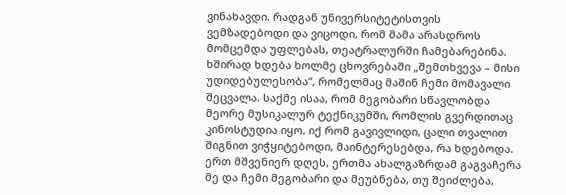ვინახავდი. რადგან უნივერსიტეტისთვის ვემზადებოდი და ვიცოდი, რომ მამა არასდროს მომცემდა უფლებას, თეატრალურში ჩამებარებინა. ხშირად ხდება ხოლმე ცხოვრებაში „შემთხვევა – მისი უდიდებულესობა“, რომელმაც მაშინ ჩემი მომავალი შეცვალა. საქმე ისაა, რომ მეგობარი სწავლობდა მეორე მუსიკალურ ტექნიკუმში, რომლის გვერდითაც კინოსტუდია იყო. იქ რომ გავივლიდი, ცალი თვალით შიგნით ვიჭყიტებოდი, მაინტერესებდა, რა ხდებოდა. ერთ მშვენიერ დღეს, ერთმა ახალგაზრდამ გაგვაჩერა მე და ჩემი მეგობარი და მეუბნება, თუ შეიძლება,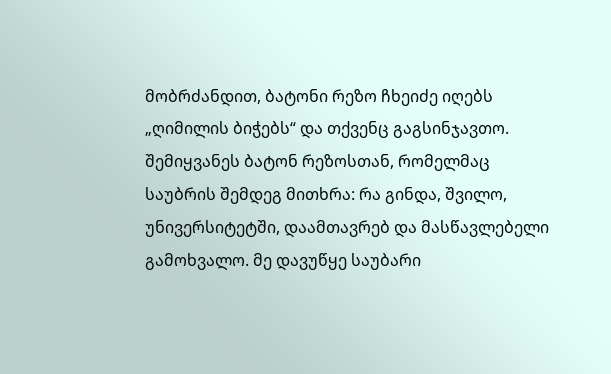მობრძანდით, ბატონი რეზო ჩხეიძე იღებს „ღიმილის ბიჭებს“ და თქვენც გაგსინჯავთო. შემიყვანეს ბატონ რეზოსთან, რომელმაც საუბრის შემდეგ მითხრა: რა გინდა, შვილო, უნივერსიტეტში, დაამთავრებ და მასწავლებელი გამოხვალო. მე დავუწყე საუბარი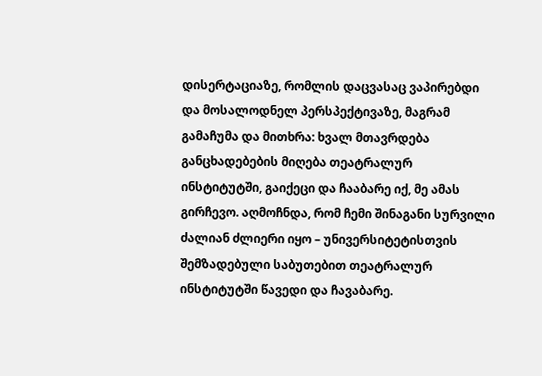დისერტაციაზე, რომლის დაცვასაც ვაპირებდი და მოსალოდნელ პერსპექტივაზე, მაგრამ გამაჩუმა და მითხრა: ხვალ მთავრდება განცხადებების მიღება თეატრალურ ინსტიტუტში, გაიქეცი და ჩააბარე იქ, მე ამას გირჩევო. აღმოჩნდა, რომ ჩემი შინაგანი სურვილი ძალიან ძლიერი იყო – უნივერსიტეტისთვის შემზადებული საბუთებით თეატრალურ ინსტიტუტში წავედი და ჩავაბარე.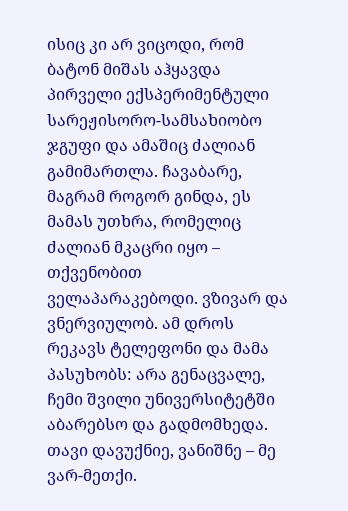ისიც კი არ ვიცოდი, რომ ბატონ მიშას აჰყავდა პირველი ექსპერიმენტული სარეჟისორო-სამსახიობო ჯგუფი და ამაშიც ძალიან გამიმართლა. ჩავაბარე, მაგრამ როგორ გინდა, ეს მამას უთხრა, რომელიც ძალიან მკაცრი იყო – თქვენობით ველაპარაკებოდი. ვზივარ და ვნერვიულობ. ამ დროს რეკავს ტელეფონი და მამა პასუხობს: არა გენაცვალე, ჩემი შვილი უნივერსიტეტში აბარებსო და გადმომხედა. თავი დავუქნიე, ვანიშნე – მე ვარ-მეთქი.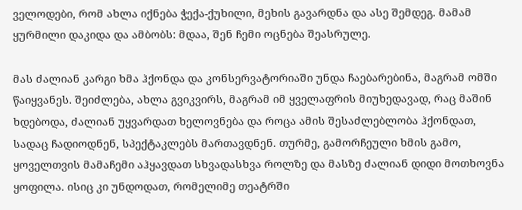ველოდები, რომ ახლა იქნება ჭექა-ქუხილი, მეხის გავარდნა და ასე შემდეგ. მამამ ყურმილი დაკიდა და ამბობს: მდაა, შენ ჩემი ოცნება შეასრულე.

მას ძალიან კარგი ხმა ჰქონდა და კონსერვატორიაში უნდა ჩაებარებინა, მაგრამ ომში წაიყვანეს. შეიძლება, ახლა გვიკვირს, მაგრამ იმ ყველაფრის მიუხედავად, რაც მაშინ ხდებოდა, ძალიან უყვარდათ ხელოვნება და როცა ამის შესაძლებლობა ჰქონდათ, სადაც ჩადიოდნენ, სპექტაკლებს მართავდნენ. თურმე, გამორჩეული ხმის გამო, ყოველთვის მამაჩემი აჰყავდათ სხვადასხვა როლზე და მასზე ძალიან დიდი მოთხოვნა ყოფილა. ისიც კი უნდოდათ, რომელიმე თეატრში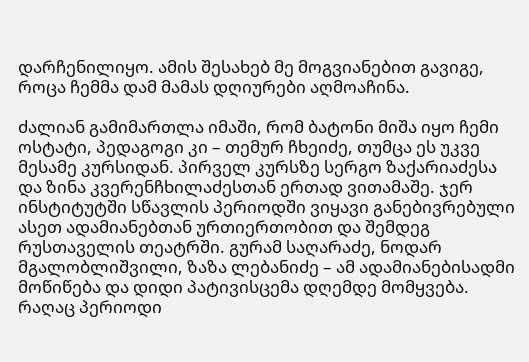დარჩენილიყო. ამის შესახებ მე მოგვიანებით გავიგე, როცა ჩემმა დამ მამას დღიურები აღმოაჩინა.

ძალიან გამიმართლა იმაში, რომ ბატონი მიშა იყო ჩემი ოსტატი, პედაგოგი კი – თემურ ჩხეიძე, თუმცა ეს უკვე მესამე კურსიდან. პირველ კურსზე სერგო ზაქარიაძესა და ზინა კვერენჩხილაძესთან ერთად ვითამაშე. ჯერ ინსტიტუტში სწავლის პერიოდში ვიყავი განებივრებული ასეთ ადამიანებთან ურთიერთობით და შემდეგ რუსთაველის თეატრში. გურამ საღარაძე, ნოდარ მგალობლიშვილი, ზაზა ლებანიძე – ამ ადამიანებისადმი მოწიწება და დიდი პატივისცემა დღემდე მომყვება. რაღაც პერიოდი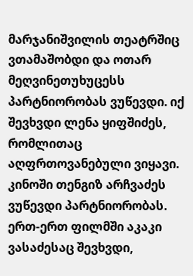მარჯანიშვილის თეატრშიც ვთამაშობდი და ოთარ მეღვინეთუხუცესს პარტნიორობას ვუწევდი. იქ შევხვდი ლენა ყიფშიძეს, რომლითაც აღფრთოვანებული ვიყავი. კინოში თენგიზ არჩვაძეს ვუწევდი პარტნიორობას. ერთ-ერთ ფილმში აკაკი ვასაძესაც შევხვდი,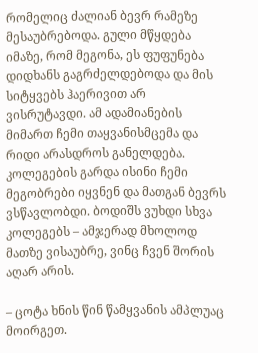რომელიც ძალიან ბევრ რამეზე მესაუბრებოდა. გული მწყდება იმაზე, რომ მეგონა, ეს ფუფუნება დიდხანს გაგრძელდებოდა და მის სიტყვებს ჰაერივით არ ვისრუტავდი. ამ ადამიანების მიმართ ჩემი თაყვანისმცემა და რიდი არასდროს განელდება. კოლეგების გარდა ისინი ჩემი მეგობრები იყვნენ და მათგან ბევრს ვსწავლობდი. ბოდიშს ვუხდი სხვა კოლეგებს – ამჯერად მხოლოდ მათზე ვისაუბრე, ვინც ჩვენ შორის აღარ არის.

– ცოტა ხნის წინ წამყვანის ამპლუაც მოირგეთ.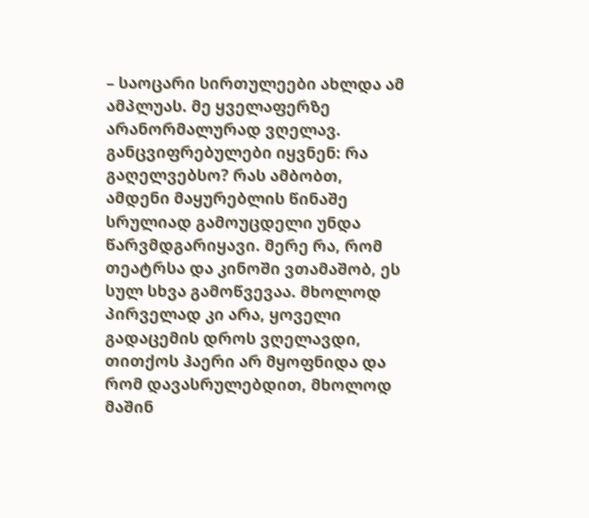– საოცარი სირთულეები ახლდა ამ ამპლუას. მე ყველაფერზე არანორმალურად ვღელავ. განცვიფრებულები იყვნენ: რა გაღელვებსო? რას ამბობთ, ამდენი მაყურებლის წინაშე სრულიად გამოუცდელი უნდა წარვმდგარიყავი. მერე რა, რომ თეატრსა და კინოში ვთამაშობ, ეს სულ სხვა გამოწვევაა. მხოლოდ პირველად კი არა, ყოველი გადაცემის დროს ვღელავდი, თითქოს ჰაერი არ მყოფნიდა და რომ დავასრულებდით, მხოლოდ მაშინ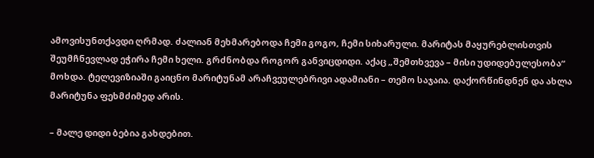ამოვისუნთქავდი ღრმად. ძალიან მეხმარებოდა ჩემი გოგო, ჩემი სიხარული. მარიტას მაყურებლისთვის შეუმჩნევლად ეჭირა ჩემი ხელი. გრძნობდა როგორ განვიცდიდი. აქაც „შემთხვევა – მისი უდიდებულესობა“ მოხდა. ტელევიზიაში გაიცნო მარიტუნამ არაჩვეულებრივი ადამიანი – თემო საჯაია. დაქორწინდნენ და ახლა მარიტუნა ფეხმძიმედ არის.

– მალე დიდი ბებია გახდებით.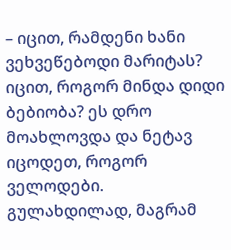– იცით, რამდენი ხანი ვეხვეწებოდი მარიტას? იცით, როგორ მინდა დიდი ბებიობა? ეს დრო მოახლოვდა და ნეტავ იცოდეთ, როგორ ველოდები. გულახდილად, მაგრამ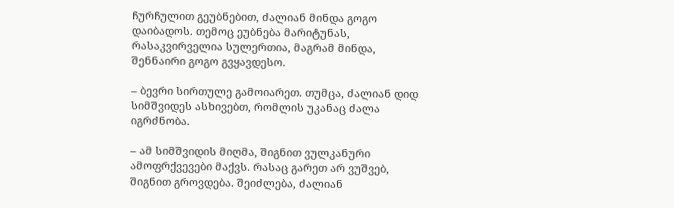ჩურჩულით გეუბნებით, ძალიან მინდა გოგო დაიბადოს. თემოც ეუბნება მარიტუნას, რასაკვირველია სულერთია, მაგრამ მინდა, შენნაირი გოგო გვყავდესო.

– ბევრი სირთულე გამოიარეთ. თუმცა, ძალიან დიდ სიმშვიდეს ასხივებთ, რომლის უკანაც ძალა იგრძნობა.

– ამ სიმშვიდის მიღმა, შიგნით ვულკანური ამოფრქვევები მაქვს. რასაც გარეთ არ ვუშვებ, შიგნით გროვდება. შეიძლება, ძალიან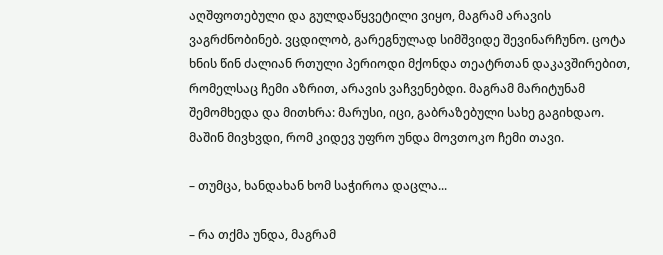აღშფოთებული და გულდაწყვეტილი ვიყო, მაგრამ არავის ვაგრძნობინებ. ვცდილობ, გარეგნულად სიმშვიდე შევინარჩუნო. ცოტა ხნის წინ ძალიან რთული პერიოდი მქონდა თეატრთან დაკავშირებით, რომელსაც ჩემი აზრით, არავის ვაჩვენებდი. მაგრამ მარიტუნამ შემომხედა და მითხრა: მარუსი, იცი, გაბრაზებული სახე გაგიხდაო. მაშინ მივხვდი, რომ კიდევ უფრო უნდა მოვთოკო ჩემი თავი.

– თუმცა, ხანდახან ხომ საჭიროა დაცლა...

– რა თქმა უნდა, მაგრამ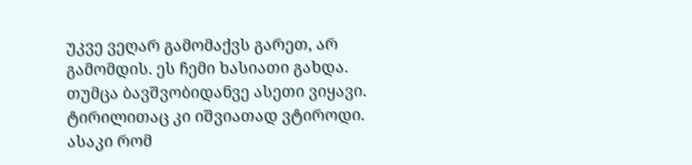უკვე ვეღარ გამომაქვს გარეთ, არ გამომდის. ეს ჩემი ხასიათი გახდა. თუმცა ბავშვობიდანვე ასეთი ვიყავი. ტირილითაც კი იშვიათად ვტიროდი. ასაკი რომ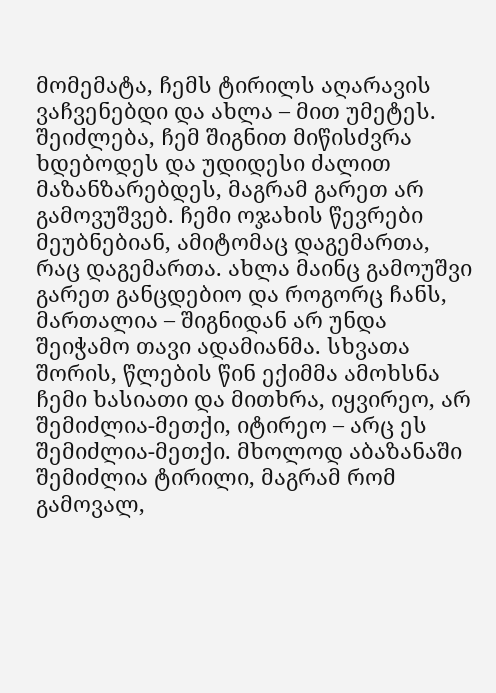მომემატა, ჩემს ტირილს აღარავის ვაჩვენებდი და ახლა – მით უმეტეს. შეიძლება, ჩემ შიგნით მიწისძვრა ხდებოდეს და უდიდესი ძალით მაზანზარებდეს, მაგრამ გარეთ არ გამოვუშვებ. ჩემი ოჯახის წევრები მეუბნებიან, ამიტომაც დაგემართა, რაც დაგემართა. ახლა მაინც გამოუშვი გარეთ განცდებიო და როგორც ჩანს, მართალია – შიგნიდან არ უნდა შეიჭამო თავი ადამიანმა. სხვათა შორის, წლების წინ ექიმმა ამოხსნა ჩემი ხასიათი და მითხრა, იყვირეო, არ შემიძლია-მეთქი, იტირეო – არც ეს შემიძლია-მეთქი. მხოლოდ აბაზანაში შემიძლია ტირილი, მაგრამ რომ გამოვალ,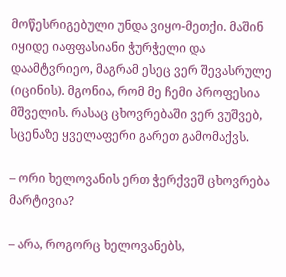მოწესრიგებული უნდა ვიყო-მეთქი. მაშინ იყიდე იაფფასიანი ჭურჭელი და დაამტვრიეო, მაგრამ ესეც ვერ შევასრულე (იცინის). მგონია, რომ მე ჩემი პროფესია მშველის. რასაც ცხოვრებაში ვერ ვუშვებ, სცენაზე ყველაფერი გარეთ გამომაქვს.

– ორი ხელოვანის ერთ ჭერქვეშ ცხოვრება მარტივია?

– არა, როგორც ხელოვანებს,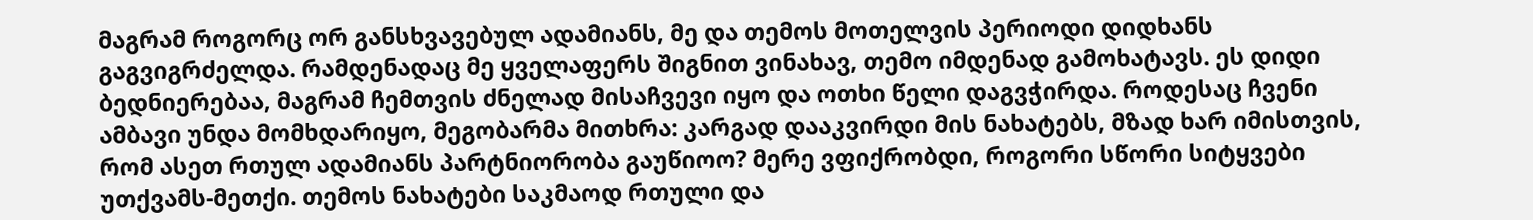მაგრამ როგორც ორ განსხვავებულ ადამიანს, მე და თემოს მოთელვის პერიოდი დიდხანს გაგვიგრძელდა. რამდენადაც მე ყველაფერს შიგნით ვინახავ, თემო იმდენად გამოხატავს. ეს დიდი ბედნიერებაა, მაგრამ ჩემთვის ძნელად მისაჩვევი იყო და ოთხი წელი დაგვჭირდა. როდესაც ჩვენი ამბავი უნდა მომხდარიყო, მეგობარმა მითხრა: კარგად დააკვირდი მის ნახატებს, მზად ხარ იმისთვის, რომ ასეთ რთულ ადამიანს პარტნიორობა გაუწიოო? მერე ვფიქრობდი, როგორი სწორი სიტყვები უთქვამს-მეთქი. თემოს ნახატები საკმაოდ რთული და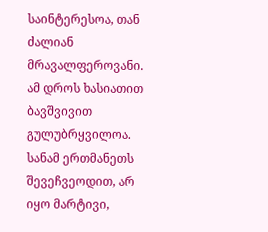საინტერესოა, თან ძალიან მრავალფეროვანი. ამ დროს ხასიათით ბავშვივით გულუბრყვილოა. სანამ ერთმანეთს შევეჩვეოდით, არ იყო მარტივი,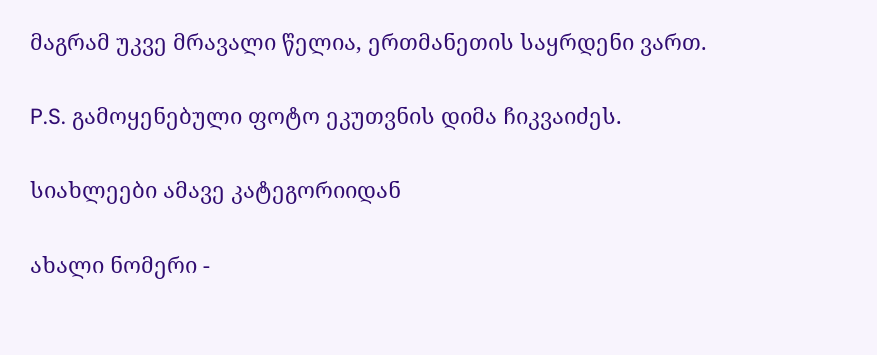მაგრამ უკვე მრავალი წელია, ერთმანეთის საყრდენი ვართ.

P.S. გამოყენებული ფოტო ეკუთვნის დიმა ჩიკვაიძეს.

სიახლეები ამავე კატეგორიიდან

ახალი ნომერი -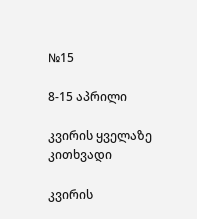№15

8-15 აპრილი

კვირის ყველაზე კითხვადი

კვირის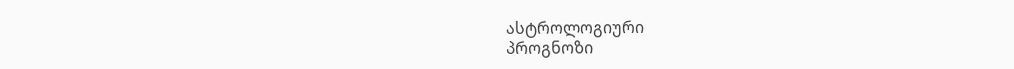ასტროლოგიური
პროგნოზი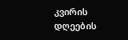კვირის დღეების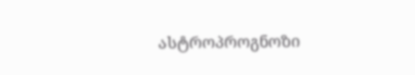ასტროპროგნოზი